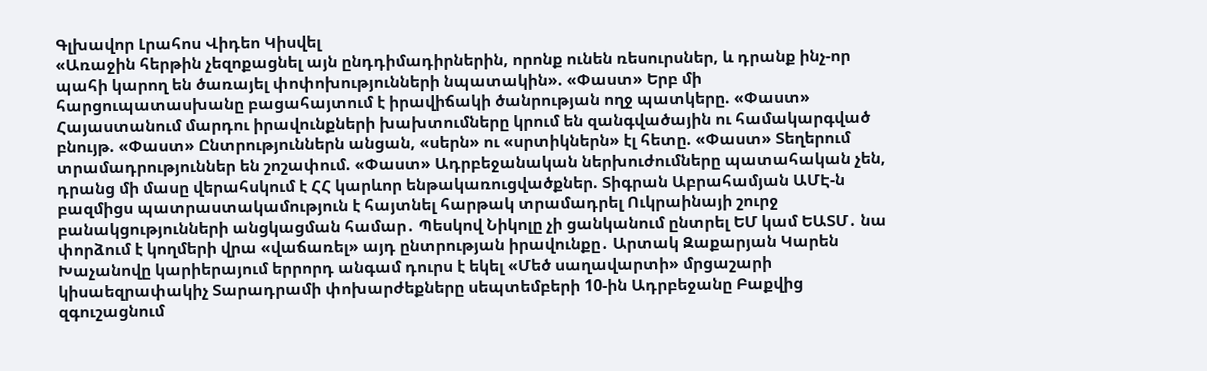Գլխավոր Լրահոս Վիդեո Կիսվել
«Առաջին հերթին չեզոքացնել այն ընդդիմադիրներին, որոնք ունեն ռեսուրսներ, և դրանք ինչ-որ պահի կարող են ծառայել փոփոխությունների նպատակին». «Փաստ» Երբ մի հարցուպատասխանը բացահայտում է իրավիճակի ծանրության ողջ պատկերը. «Փաստ» Հայաստանում մարդու իրավունքների խախտումները կրում են զանգվածային ու համակարգված բնույթ. «Փաստ» Ընտրություններն անցան, «սերն» ու «սրտիկներն» էլ հետը. «Փաստ» Տեղերում տրամադրություններ են շոշափում. «Փաստ» Ադրբեջանական ներխուժումները պատահական չեն, դրանց մի մասը վերահսկում է ՀՀ կարևոր ենթակառուցվածքներ. Տիգրան Աբրահամյան ԱՄԷ-ն բազմիցս պատրաստակամություն է հայտնել հարթակ տրամադրել Ուկրաինայի շուրջ բանակցությունների անցկացման համար․ Պեսկով Նիկոլը չի ցանկանում ընտրել ԵՄ կամ ԵԱՏՄ․ նա փորձում է կողմերի վրա «վաճառել» այդ ընտրության իրավունքը․ Արտակ Զաքարյան Կարեն Խաչանովը կարիերայում երրորդ անգամ դուրս է եկել «Մեծ սաղավարտի» մրցաշարի կիսաեզրափակիչ Տարադրամի փոխարժեքները սեպտեմբերի 10-ին Ադրբեջանը Բաքվից զգուշացնում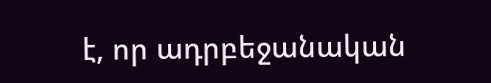է, որ ադրբեջանական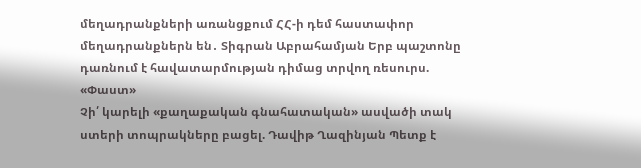մեղադրանքների առանցքում ՀՀ-ի դեմ հաստափոր մեղադրանքներն են․ Տիգրան Աբրահամյան Երբ պաշտոնը դառնում է հավատարմության դիմաց տրվող ռեսուրս. «Փաստ»
Չի՛ կարելի «քաղաքական գնահատական» ասվածի տակ ստերի տոպրակները բացել. Դավիթ Ղազինյան Պետք է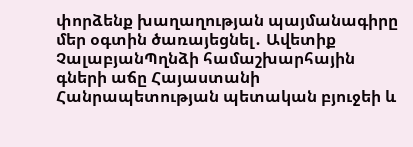փորձենք խաղաղության պայմանագիրը մեր օգտին ծառայեցնել․ Ավետիք ՉալաբյանՊղնձի համաշխարհային գների աճը Հայաստանի Հանրապետության պետական բյուջեի և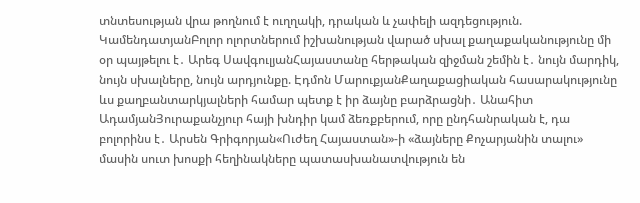տնտեսության վրա թողնում է ուղղակի, դրական և չափելի ազդեցություն. ԿամենդատյանԲոլոր ոլորտներում իշխանության վարած սխալ քաղաքականությունը մի օր պայթելու է․ Արեգ ՍավգուլյանՀայաստանը հերթական զիջման շեմին է․ նույն մարդիկ, նույն սխալները, նույն արդյունքը. Էդմոն ՄարուքյանՔաղաքացիական հասարակությունը ևս քաղբանտարկյալների համար պետք է իր ձայնը բարձրացնի․ Անահիտ ԱդամյանՅուրաքանչյուր հայի խնդիր կամ ձեռքբերում, որը ընդհանրական է, դա բոլորինս է․ Արսեն Գրիգորյան«Ուժեղ Հայաստան»-ի «ձայները Քոչարյանին տալու» մասին սուտ խոսքի հեղինակները պատասխանատվություն են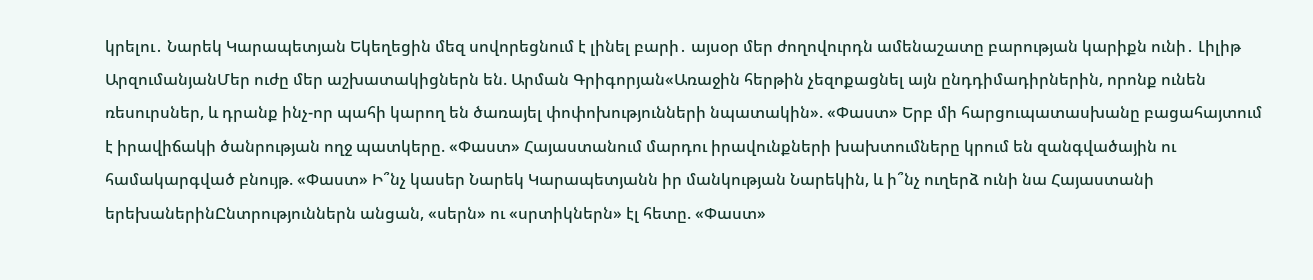կրելու․ Նարեկ Կարապետյան Եկեղեցին մեզ սովորեցնում է լինել բարի․ այսօր մեր ժողովուրդն ամենաշատը բարության կարիքն ունի․ Լիլիթ ԱրզումանյանՄեր ուժը մեր աշխատակիցներն են. Արման Գրիգորյան«Առաջին հերթին չեզոքացնել այն ընդդիմադիրներին, որոնք ունեն ռեսուրսներ, և դրանք ինչ-որ պահի կարող են ծառայել փոփոխությունների նպատակին». «Փաստ» Երբ մի հարցուպատասխանը բացահայտում է իրավիճակի ծանրության ողջ պատկերը. «Փաստ» Հայաստանում մարդու իրավունքների խախտումները կրում են զանգվածային ու համակարգված բնույթ. «Փաստ» Ի՞նչ կասեր Նարեկ Կարապետյանն իր մանկության Նարեկին, և ի՞նչ ուղերձ ունի նա Հայաստանի երեխաներինԸնտրություններն անցան, «սերն» ու «սրտիկներն» էլ հետը. «Փաստ»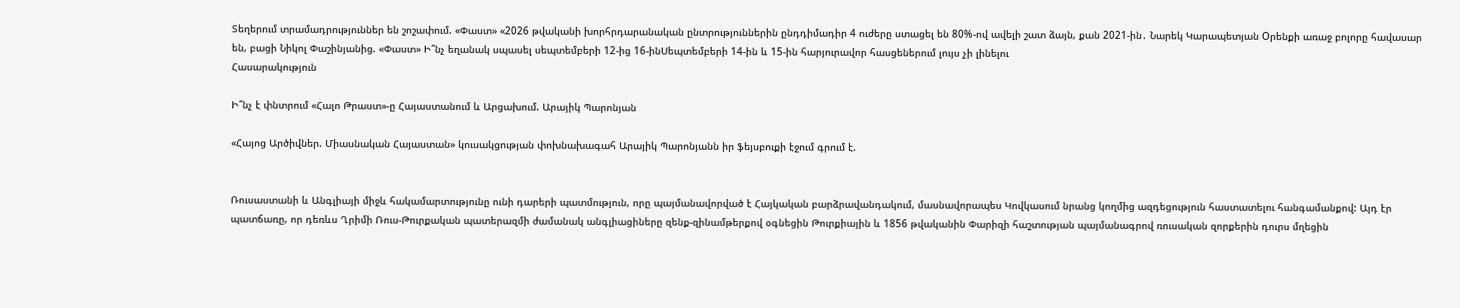Տեղերում տրամադրություններ են շոշափում. «Փաստ» «2026 թվականի խորհրդարանական ընտրություններին ընդդիմադիր 4 ուժերը ստացել են 80%-ով ավելի շատ ձայն, քան 2021-ին․ Նարեկ Կարապետյան Oրենքի առաջ բոլորը հավասար են, բացի Նիկոլ Փաշինյանից. «Փաստ» Ի՞նչ եղանակ սպասել սեպտեմբերի 12-ից 16-ինՍեպտեմբերի 14-ին և 15-ին հարյուրավոր հասցեներում լույս չի լինելու
Հասարակություն

Ի՞նչ է փնտրում «Հալո Թրաստ»-ը Հայաստանում և Արցախում. Արայիկ Պարոնյան

«Հայոց Արծիվներ. Միասնական Հայաստան» կուսակցության փոխնախագահ Արայիկ Պարոնյանն իր ֆեյսբուքի էջում գրում է.


Ռուսաստանի և Անգլիայի միջև հակամարտությունը ունի դարերի պատմություն, որը պայմանավորված է Հայկական բարձրավանդակում, մասնավորապես Կովկասում նրանց կողմից ազդեցություն հաստատելու հանգամանքով: Այդ էր պատճառը, որ դեռևս Ղրիմի Ռուս-Թուրքական պատերազմի ժամանակ անգլիացիները զենք-զինամթերքով օգնեցին Թուրքիային և 1856 թվականին Փարիզի հաշտության պայմանագրով ռուսական զորքերին դուրս մղեցին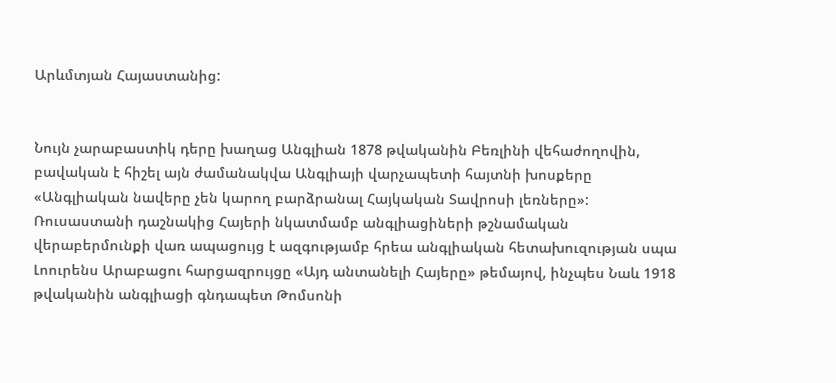Արևմտյան Հայաստանից:


Նույն չարաբաստիկ դերը խաղաց Անգլիան 1878 թվականին Բեռլինի վեհաժողովին, բավական է հիշել այն ժամանակվա Անգլիայի վարչապետի հայտնի խոսքերը «Անգլիական նավերը չեն կարող բարձրանալ Հայկական Տավրոսի լեռները»:
Ռուսաստանի դաշնակից Հայերի նկատմամբ անգլիացիների թշնամական վերաբերմունքի վառ ապացույց է ազգությամբ հրեա անգլիական հետախուզության սպա Լոուրենս Արաբացու հարցազրույցը «Այդ անտանելի Հայերը» թեմայով, ինչպես Նաև 1918 թվականին անգլիացի գնդապետ Թոմսոնի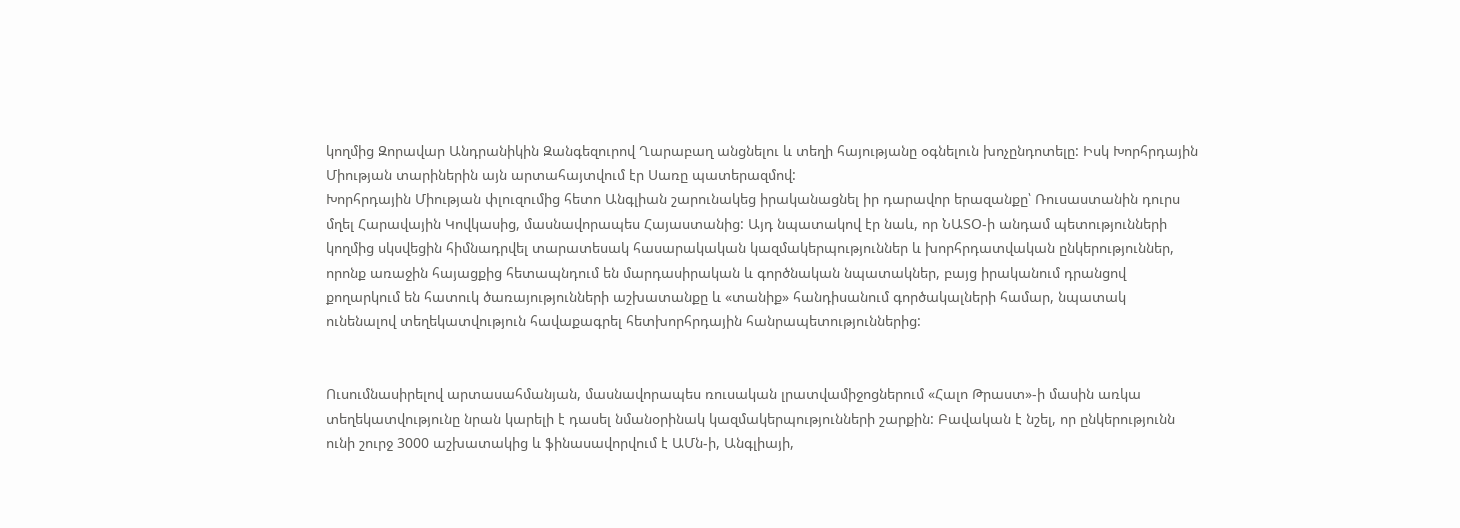կողմից Զորավար Անդրանիկին Զանգեզուրով Ղարաբաղ անցնելու և տեղի հայությանը օգնելուն խոչընդոտելը: Իսկ Խորհրդային Միության տարիներին այն արտահայտվում էր Սառը պատերազմով:
Խորհրդային Միության փլուզումից հետո Անգլիան շարունակեց իրականացնել իր դարավոր երազանքը՝ Ռուսաստանին դուրս մղել Հարավային Կովկասից, մասնավորապես Հայաստանից: Այդ նպատակով էր նաև, որ ՆԱՏՕ-ի անդամ պետությունների կողմից սկսվեցին հիմնադրվել տարատեսակ հասարակական կազմակերպություններ և խորհրդատվական ընկերություններ, որոնք առաջին հայացքից հետապնդում են մարդասիրական և գործնական նպատակներ, բայց իրականում դրանցով քողարկում են հատուկ ծառայությունների աշխատանքը և «տանիք» հանդիսանում գործակալների համար, նպատակ ունենալով տեղեկատվություն հավաքագրել հետխորհրդային հանրապետություններից:


Ուսումնասիրելով արտասահմանյան, մասնավորապես ռուսական լրատվամիջոցներում «Հալո Թրաստ»-ի մասին առկա տեղեկատվությունը նրան կարելի է դասել նմանօրինակ կազմակերպությունների շարքին: Բավական է նշել, որ ընկերությունն ունի շուրջ 3000 աշխատակից և ֆինասավորվում է ԱՄն-ի, Անգլիայի,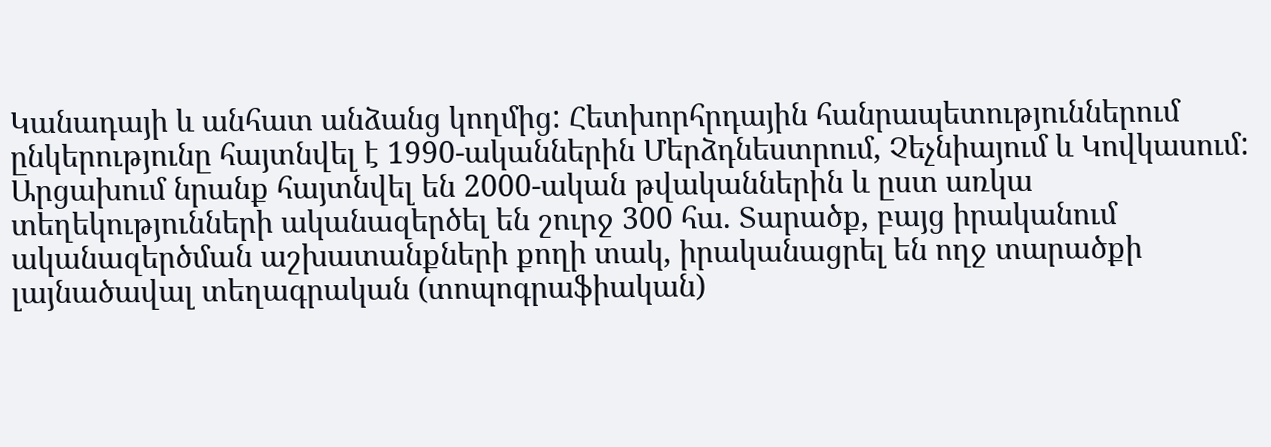Կանադայի և անհատ անձանց կողմից: Հետխորհրդային հանրապետություններում ընկերությունը հայտնվել է 1990-ականներին Մերձդնեստրում, Չեչնիայում և Կովկասում: Արցախում նրանք հայտնվել են 2000-ական թվականներին և ըստ առկա տեղեկությունների ականազերծել են շուրջ 300 հա. Տարածք, բայց իրականում ականազերծման աշխատանքների քողի տակ, իրականացրել են ողջ տարածքի լայնածավալ տեղագրական (տոպոգրաֆիական)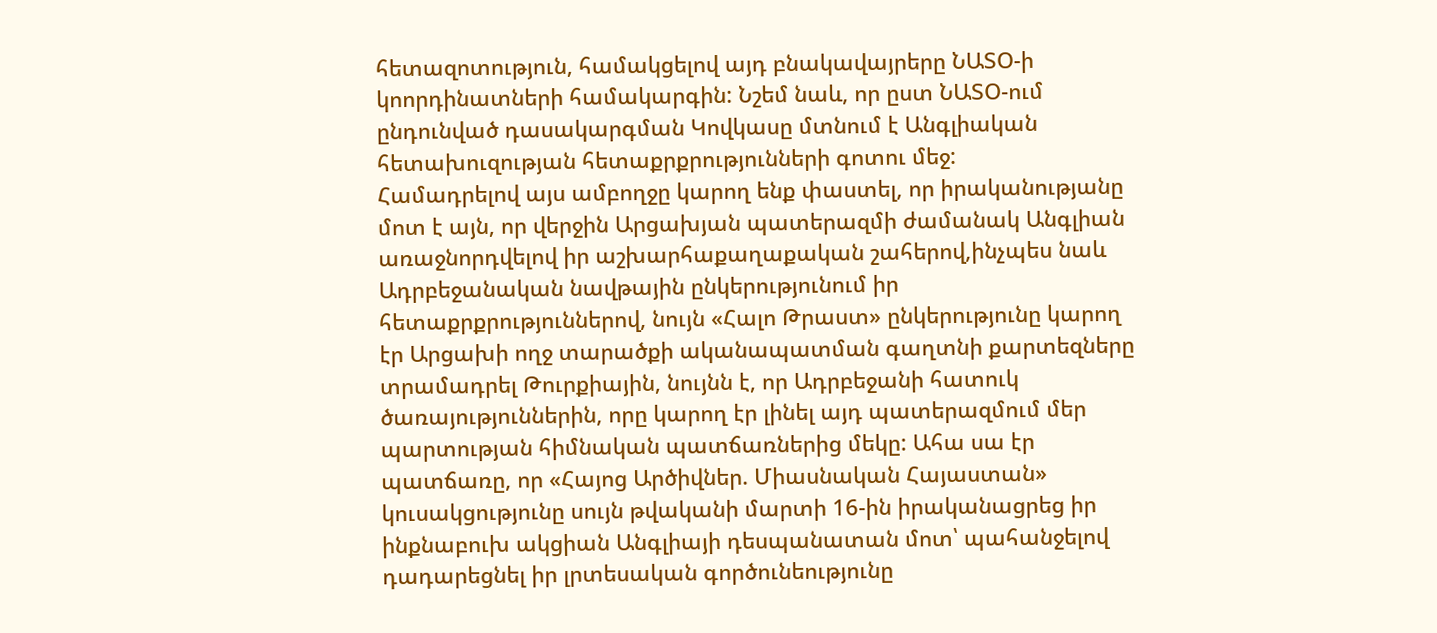հետազոտություն, համակցելով այդ բնակավայրերը ՆԱՏՕ-ի կոորդինատների համակարգին: Նշեմ նաև, որ ըստ ՆԱՏՕ-ում ընդունված դասակարգման Կովկասը մտնում է Անգլիական հետախուզության հետաքրքրությունների գոտու մեջ:
Համադրելով այս ամբողջը կարող ենք փաստել, որ իրականությանը մոտ է այն, որ վերջին Արցախյան պատերազմի ժամանակ Անգլիան առաջնորդվելով իր աշխարհաքաղաքական շահերով,ինչպես նաև Ադրբեջանական նավթային ընկերությունում իր հետաքրքրություններով, նույն «Հալո Թրաստ» ընկերությունը կարող էր Արցախի ողջ տարածքի ականապատման գաղտնի քարտեզները տրամադրել Թուրքիային, նույնն է, որ Ադրբեջանի հատուկ ծառայություններին, որը կարող էր լինել այդ պատերազմում մեր պարտության հիմնական պատճառներից մեկը: Ահա սա էր պատճառը, որ «Հայոց Արծիվներ. Միասնական Հայաստան» կուսակցությունը սույն թվականի մարտի 16-ին իրականացրեց իր ինքնաբուխ ակցիան Անգլիայի դեսպանատան մոտ՝ պահանջելով դադարեցնել իր լրտեսական գործունեությունը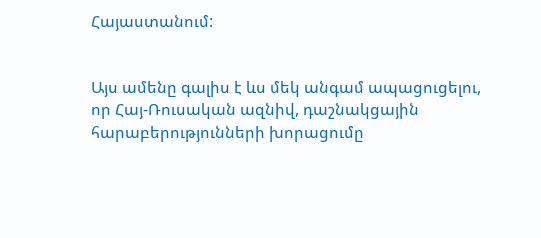Հայաստանում:


Այս ամենը գալիս է ևս մեկ անգամ ապացուցելու, որ Հայ-Ռուսական ազնիվ, դաշնակցային հարաբերությունների խորացումը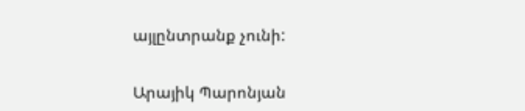այլընտրանք չունի:


Արայիկ Պարոնյան